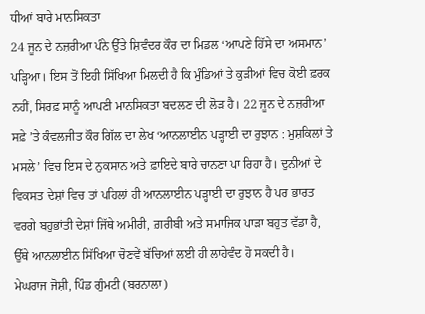ਧੀਆਂ ਬਾਰੇ ਮਾਨਸਿਕਤਾ
24 ਜੂਨ ਦੇ ਨਜ਼ਰੀਆ ਪੰਨੇ ਉੱਤੇ ਸ਼ਿਵੰਦਰ ਕੌਰ ਦਾ ਮਿਡਲ ‘ਆਪਣੇ ਹਿੱਸੇ ਦਾ ਅਸਮਾਨ’ ਪੜ੍ਹਿਆ। ਇਸ ਤੋਂ ਇਹੀ ਸਿੱਖਿਆ ਮਿਲਦੀ ਹੈ ਕਿ ਮੁੰਡਿਆਂ ਤੇ ਕੁੜੀਆਂ ਵਿਚ ਕੋਈ ਫ਼ਰਕ ਨਹੀਂ, ਸਿਰਫ਼ ਸਾਨੂੰ ਆਪਣੀ ਮਾਨਸਿਕਤਾ ਬਦਲਣ ਦੀ ਲੋੜ ਹੈ। 22 ਜੂਨ ਦੇ ਨਜ਼ਰੀਆ ਸਫ਼ੇ ’ਤੇ ਕੰਵਲਜੀਤ ਕੌਰ ਗਿੱਲ ਦਾ ਲੇਖ ‘ਆਨਲਾਈਨ ਪੜ੍ਹਾਈ ਦਾ ਰੁਝਾਨ : ਮੁਸ਼ਕਿਲਾਂ ਤੇ ਮਸਲੇ’ ਵਿਚ ਇਸ ਦੇ ਨੁਕਸਾਨ ਅਤੇ ਫ਼ਾਇਦੇ ਬਾਰੇ ਚਾਨਣਾ ਪਾ ਰਿਹਾ ਹੈ। ਦੁਨੀਆਂ ਦੇ ਵਿਕਸਤ ਦੇਸ਼ਾਂ ਵਿਚ ਤਾਂ ਪਹਿਲਾਂ ਹੀ ਆਨਲਾਈਨ ਪੜ੍ਹਾਈ ਦਾ ਰੁਝਾਨ ਹੈ ਪਰ ਭਾਰਤ ਵਰਗੇ ਬਹੁਭਾਂਤੀ ਦੇਸ਼ਾਂ ਜਿੱਥੇ ਅਮੀਰੀ, ਗ਼ਰੀਬੀ ਅਤੇ ਸਮਾਜਿਕ ਪਾੜਾ ਬਹੁਤ ਵੱਡਾ ਹੈ, ਉੱਥੇ ਆਨਲਾਈਨ ਸਿੱਖਿਆ ਚੋਣਵੇਂ ਬੱਚਿਆਂ ਲਈ ਹੀ ਲਾਹੇਵੰਦ ਹੋ ਸਕਦੀ ਹੈ।
ਮੇਘਰਾਜ ਜੋਸ਼ੀ, ਪਿੰਡ ਗੁੰਮਟੀ (ਬਰਨਾਲਾ)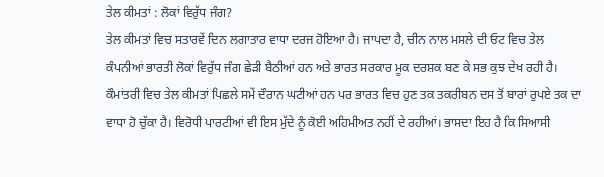ਤੇਲ ਕੀਮਤਾਂ : ਲੋਕਾਂ ਵਿਰੁੱਧ ਜੰਗ?
ਤੇਲ ਕੀਮਤਾਂ ਵਿਚ ਸਤਾਰਵੇਂ ਦਿਨ ਲਗਾਤਾਰ ਵਾਧਾ ਦਰਜ ਹੋਇਆ ਹੈ। ਜਾਪਦਾ ਹੈ, ਚੀਨ ਨਾਲ ਮਸਲੇ ਦੀ ਓਟ ਵਿਚ ਤੇਲ ਕੰਪਨੀਆਂ ਭਾਰਤੀ ਲੋਕਾਂ ਵਿਰੁੱਧ ਜੰਗ ਛੇੜੀ ਬੈਠੀਆਂ ਹਨ ਅਤੇ ਭਾਰਤ ਸਰਕਾਰ ਮੂਕ ਦਰਸ਼ਕ ਬਣ ਕੇ ਸਭ ਕੁਝ ਦੇਖ ਰਹੀ ਹੈ। ਕੌਮਾਂਤਰੀ ਵਿਚ ਤੇਲ ਕੀਮਤਾਂ ਪਿਛਲੇ ਸਮੇਂ ਦੌਰਾਨ ਘਟੀਆਂ ਹਨ ਪਰ ਭਾਰਤ ਵਿਚ ਹੁਣ ਤਕ ਤਕਰੀਬਨ ਦਸ ਤੋਂ ਬਾਰਾਂ ਰੁਪਏ ਤਕ ਦਾ ਵਾਧਾ ਹੋ ਚੁੱਕਾ ਹੈ। ਵਿਰੋਧੀ ਪਾਰਟੀਆਂ ਵੀ ਇਸ ਮੁੱਦੇ ਨੂੰ ਕੋਈ ਅਹਿਮੀਅਤ ਨਹੀਂ ਦੇ ਰਹੀਆਂ। ਭਾਸਦਾ ਇਹ ਹੈ ਕਿ ਸਿਆਸੀ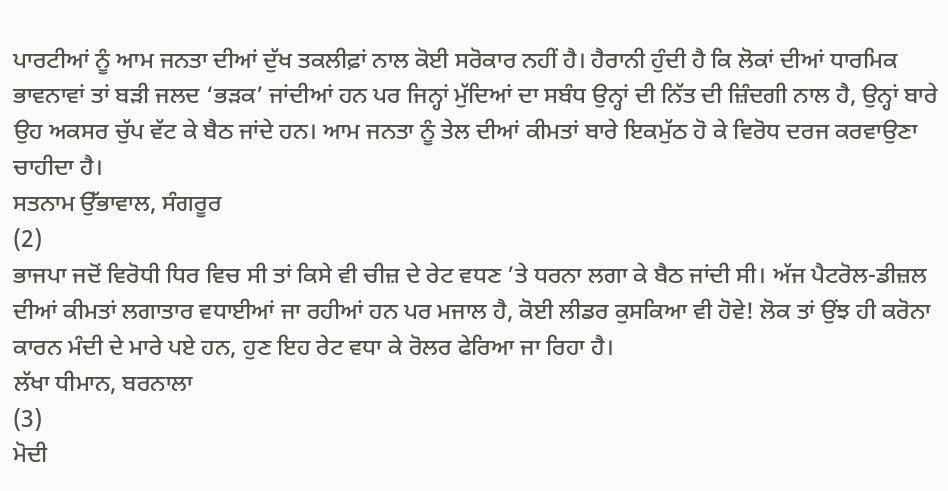ਪਾਰਟੀਆਂ ਨੂੰ ਆਮ ਜਨਤਾ ਦੀਆਂ ਦੁੱਖ ਤਕਲੀਫ਼ਾਂ ਨਾਲ ਕੋਈ ਸਰੋਕਾਰ ਨਹੀਂ ਹੈ। ਹੈਰਾਨੀ ਹੁੰਦੀ ਹੈ ਕਿ ਲੋਕਾਂ ਦੀਆਂ ਧਾਰਮਿਕ ਭਾਵਨਾਵਾਂ ਤਾਂ ਬੜੀ ਜਲਦ ‘ਭੜਕ’ ਜਾਂਦੀਆਂ ਹਨ ਪਰ ਜਿਨ੍ਹਾਂ ਮੁੱਦਿਆਂ ਦਾ ਸਬੰਧ ਉਨ੍ਹਾਂ ਦੀ ਨਿੱਤ ਦੀ ਜ਼ਿੰਦਗੀ ਨਾਲ ਹੈ, ਉਨ੍ਹਾਂ ਬਾਰੇ ਉਹ ਅਕਸਰ ਚੁੱਪ ਵੱਟ ਕੇ ਬੈਠ ਜਾਂਦੇ ਹਨ। ਆਮ ਜਨਤਾ ਨੂੰ ਤੇਲ ਦੀਆਂ ਕੀਮਤਾਂ ਬਾਰੇ ਇਕਮੁੱਠ ਹੋ ਕੇ ਵਿਰੋਧ ਦਰਜ ਕਰਵਾਉਣਾ ਚਾਹੀਦਾ ਹੈ।
ਸਤਨਾਮ ਉੱਭਾਵਾਲ, ਸੰਗਰੂਰ
(2)
ਭਾਜਪਾ ਜਦੋਂ ਵਿਰੋਧੀ ਧਿਰ ਵਿਚ ਸੀ ਤਾਂ ਕਿਸੇ ਵੀ ਚੀਜ਼ ਦੇ ਰੇਟ ਵਧਣ ’ਤੇ ਧਰਨਾ ਲਗਾ ਕੇ ਬੈਠ ਜਾਂਦੀ ਸੀ। ਅੱਜ ਪੈਟਰੋਲ-ਡੀਜ਼ਲ ਦੀਆਂ ਕੀਮਤਾਂ ਲਗਾਤਾਰ ਵਧਾਈਆਂ ਜਾ ਰਹੀਆਂ ਹਨ ਪਰ ਮਜਾਲ ਹੈ, ਕੋਈ ਲੀਡਰ ਕੁਸਕਿਆ ਵੀ ਹੋਵੇ! ਲੋਕ ਤਾਂ ਉਂਝ ਹੀ ਕਰੋਨਾ ਕਾਰਨ ਮੰਦੀ ਦੇ ਮਾਰੇ ਪਏ ਹਨ, ਹੁਣ ਇਹ ਰੇਟ ਵਧਾ ਕੇ ਰੋਲਰ ਫੇਰਿਆ ਜਾ ਰਿਹਾ ਹੈ।
ਲੱਖਾ ਧੀਮਾਨ, ਬਰਨਾਲਾ
(3)
ਮੋਦੀ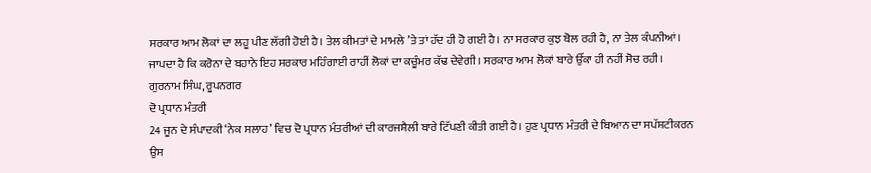ਸਰਕਾਰ ਆਮ ਲੋਕਾਂ ਦਾ ਲਹੂ ਪੀਣ ਲੱਗੀ ਹੋਈ ਹੈ। ਤੇਲ ਕੀਮਤਾਂ ਦੇ ਮਾਮਲੇ ’ਤੇ ਤਾਂ ਹੱਦ ਹੀ ਹੋ ਗਈ ਹੈ। ਨਾ ਸਰਕਾਰ ਕੁਝ ਬੋਲ ਰਹੀ ਹੈ, ਨਾ ਤੇਲ ਕੰਪਨੀਆਂ। ਜਾਪਦਾ ਹੈ ਕਿ ਕਰੋਨਾ ਦੇ ਬਹਾਨੇ ਇਹ ਸਰਕਾਰ ਮਹਿੰਗਾਈ ਰਾਹੀਂ ਲੋਕਾਂ ਦਾ ਕਚੂੰਮਰ ਕੱਢ ਦੇਵੇਗੀ। ਸਰਕਾਰ ਆਮ ਲੋਕਾਂ ਬਾਰੇ ਉੱਕਾ ਹੀ ਨਹੀਂ ਸੋਚ ਰਹੀ।
ਗੁਰਨਾਮ ਸਿੰਘ, ਰੂਪਨਗਰ
ਦੋ ਪ੍ਰਧਾਨ ਮੰਤਰੀ
24 ਜੂਨ ਦੇ ਸੰਪਾਦਕੀ ‘ਨੇਕ ਸਲਾਹ’ ਵਿਚ ਦੋ ਪ੍ਰਧਾਨ ਮੰਤਰੀਆਂ ਦੀ ਕਾਰਜਸ਼ੈਲੀ ਬਾਰੇ ਟਿੱਪਣੀ ਕੀਤੀ ਗਈ ਹੈ। ਹੁਣ ਪ੍ਰਧਾਨ ਮੰਤਰੀ ਦੇ ਬਿਆਨ ਦਾ ਸਪੱਸ਼ਟੀਕਰਨ ਉਸ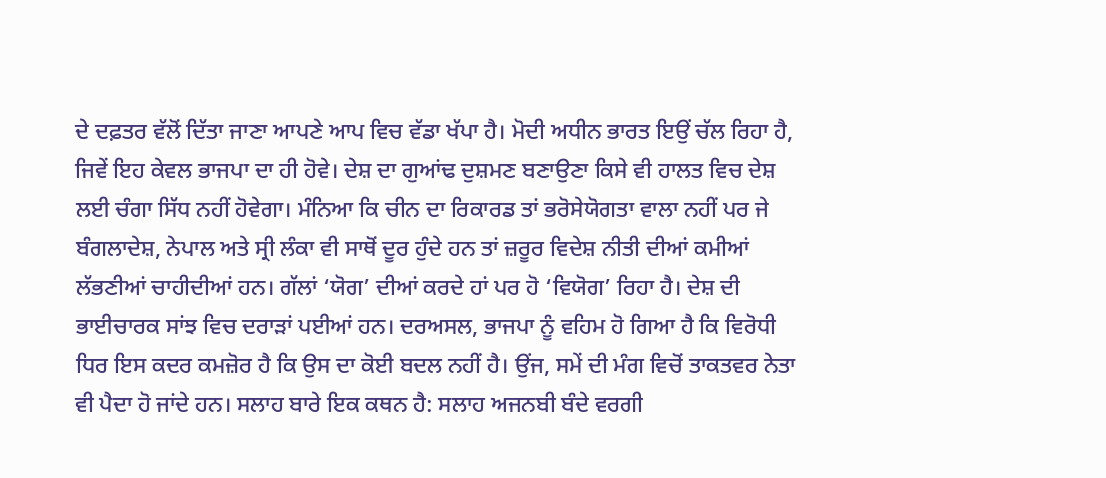ਦੇ ਦਫ਼ਤਰ ਵੱਲੋਂ ਦਿੱਤਾ ਜਾਣਾ ਆਪਣੇ ਆਪ ਵਿਚ ਵੱਡਾ ਖੱਪਾ ਹੈ। ਮੋਦੀ ਅਧੀਨ ਭਾਰਤ ਇਉਂ ਚੱਲ ਰਿਹਾ ਹੈ, ਜਿਵੇਂ ਇਹ ਕੇਵਲ ਭਾਜਪਾ ਦਾ ਹੀ ਹੋਵੇ। ਦੇਸ਼ ਦਾ ਗੁਆਂਢ ਦੁਸ਼ਮਣ ਬਣਾਉਣਾ ਕਿਸੇ ਵੀ ਹਾਲਤ ਵਿਚ ਦੇਸ਼ ਲਈ ਚੰਗਾ ਸਿੱਧ ਨਹੀਂ ਹੋਵੇਗਾ। ਮੰਨਿਆ ਕਿ ਚੀਨ ਦਾ ਰਿਕਾਰਡ ਤਾਂ ਭਰੋਸੇਯੋਗਤਾ ਵਾਲਾ ਨਹੀਂ ਪਰ ਜੇ ਬੰਗਲਾਦੇਸ਼, ਨੇਪਾਲ ਅਤੇ ਸ੍ਰੀ ਲੰਕਾ ਵੀ ਸਾਥੋਂ ਦੂਰ ਹੁੰਦੇ ਹਨ ਤਾਂ ਜ਼ਰੂਰ ਵਿਦੇਸ਼ ਨੀਤੀ ਦੀਆਂ ਕਮੀਆਂ ਲੱਭਣੀਆਂ ਚਾਹੀਦੀਆਂ ਹਨ। ਗੱਲਾਂ ‘ਯੋਗ’ ਦੀਆਂ ਕਰਦੇ ਹਾਂ ਪਰ ਹੋ ‘ਵਿਯੋਗ’ ਰਿਹਾ ਹੈ। ਦੇਸ਼ ਦੀ ਭਾਈਚਾਰਕ ਸਾਂਝ ਵਿਚ ਦਰਾੜਾਂ ਪਈਆਂ ਹਨ। ਦਰਅਸਲ, ਭਾਜਪਾ ਨੂੰ ਵਹਿਮ ਹੋ ਗਿਆ ਹੈ ਕਿ ਵਿਰੋਧੀ ਧਿਰ ਇਸ ਕਦਰ ਕਮਜ਼ੋਰ ਹੈ ਕਿ ਉਸ ਦਾ ਕੋਈ ਬਦਲ ਨਹੀਂ ਹੈ। ਉਂਜ, ਸਮੇਂ ਦੀ ਮੰਗ ਵਿਚੋਂ ਤਾਕਤਵਰ ਨੇਤਾ ਵੀ ਪੈਦਾ ਹੋ ਜਾਂਦੇ ਹਨ। ਸਲਾਹ ਬਾਰੇ ਇਕ ਕਥਨ ਹੈ: ਸਲਾਹ ਅਜਨਬੀ ਬੰਦੇ ਵਰਗੀ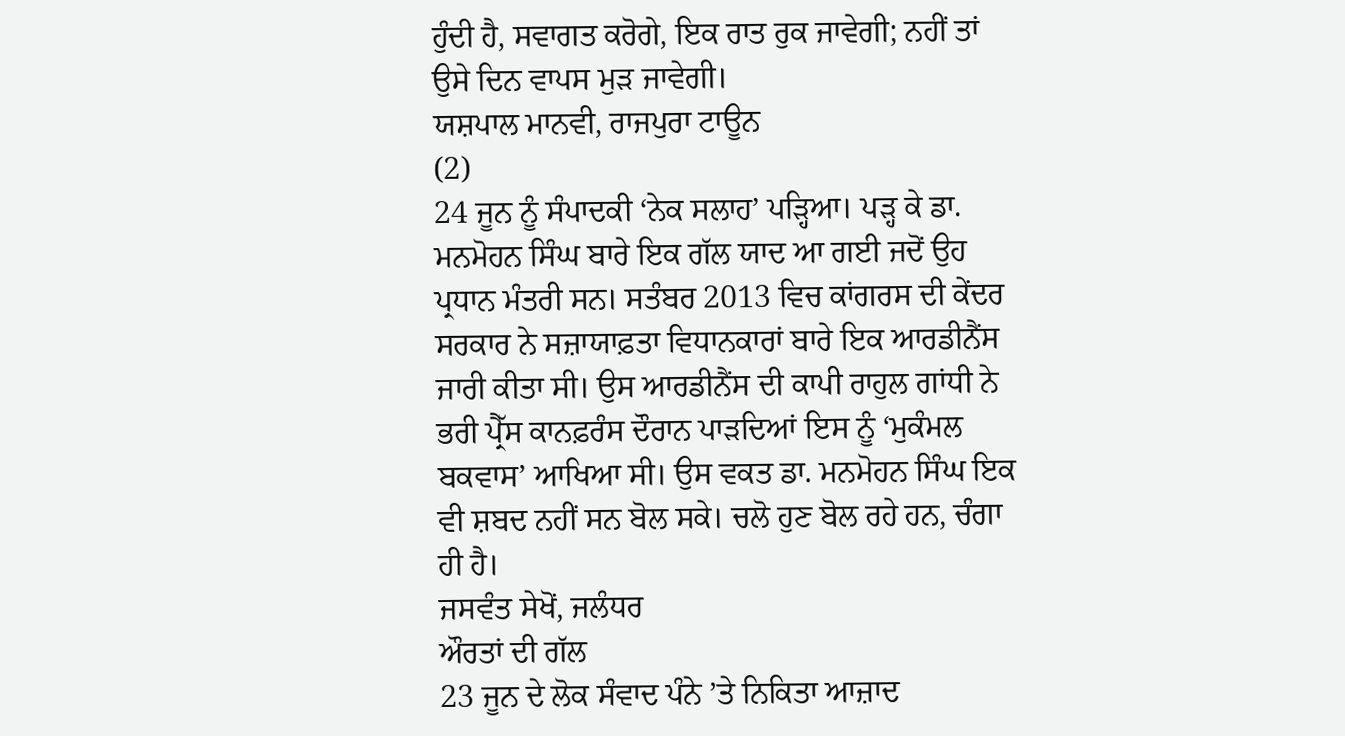ਹੁੰਦੀ ਹੈ, ਸਵਾਗਤ ਕਰੋਗੇ, ਇਕ ਰਾਤ ਰੁਕ ਜਾਵੇਗੀ; ਨਹੀਂ ਤਾਂ ਉਸੇ ਦਿਨ ਵਾਪਸ ਮੁੜ ਜਾਵੇਗੀ।
ਯਸ਼ਪਾਲ ਮਾਨਵੀ, ਰਾਜਪੁਰਾ ਟਾਊਨ
(2)
24 ਜੂਨ ਨੂੰ ਸੰਪਾਦਕੀ ‘ਨੇਕ ਸਲਾਹ’ ਪੜ੍ਹਿਆ। ਪੜ੍ਹ ਕੇ ਡਾ. ਮਨਮੋਹਨ ਸਿੰਘ ਬਾਰੇ ਇਕ ਗੱਲ ਯਾਦ ਆ ਗਈ ਜਦੋਂ ਉਹ ਪ੍ਰਧਾਨ ਮੰਤਰੀ ਸਨ। ਸਤੰਬਰ 2013 ਵਿਚ ਕਾਂਗਰਸ ਦੀ ਕੇਂਦਰ ਸਰਕਾਰ ਨੇ ਸਜ਼ਾਯਾਫ਼ਤਾ ਵਿਧਾਨਕਾਰਾਂ ਬਾਰੇ ਇਕ ਆਰਡੀਨੈਂਸ ਜਾਰੀ ਕੀਤਾ ਸੀ। ਉਸ ਆਰਡੀਨੈਂਸ ਦੀ ਕਾਪੀ ਰਾਹੁਲ ਗਾਂਧੀ ਨੇ ਭਰੀ ਪ੍ਰੈੱਸ ਕਾਨਫ਼ਰੰਸ ਦੌਰਾਨ ਪਾੜਦਿਆਂ ਇਸ ਨੂੰ ‘ਮੁਕੰਮਲ ਬਕਵਾਸ’ ਆਖਿਆ ਸੀ। ਉਸ ਵਕਤ ਡਾ. ਮਨਮੋਹਨ ਸਿੰਘ ਇਕ ਵੀ ਸ਼ਬਦ ਨਹੀਂ ਸਨ ਬੋਲ ਸਕੇ। ਚਲੋ ਹੁਣ ਬੋਲ ਰਹੇ ਹਨ, ਚੰਗਾ ਹੀ ਹੈ।
ਜਸਵੰਤ ਸੇਖੋਂ, ਜਲੰਧਰ
ਔਰਤਾਂ ਦੀ ਗੱਲ
23 ਜੂਨ ਦੇ ਲੋਕ ਸੰਵਾਦ ਪੰਨੇ ’ਤੇ ਨਿਕਿਤਾ ਆਜ਼ਾਦ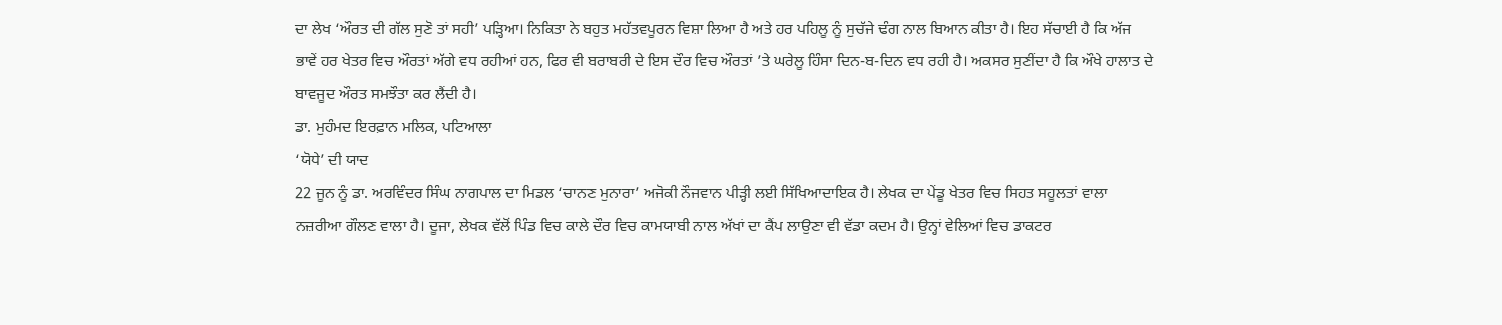ਦਾ ਲੇਖ ‘ਔਰਤ ਦੀ ਗੱਲ ਸੁਣੋ ਤਾਂ ਸਹੀ’ ਪੜ੍ਹਿਆ। ਨਿਕਿਤਾ ਨੇ ਬਹੁਤ ਮਹੱਤਵਪੂਰਨ ਵਿਸ਼ਾ ਲਿਆ ਹੈ ਅਤੇ ਹਰ ਪਹਿਲੂ ਨੂੰ ਸੁਚੱਜੇ ਢੰਗ ਨਾਲ ਬਿਆਨ ਕੀਤਾ ਹੈ। ਇਹ ਸੱਚਾਈ ਹੈ ਕਿ ਅੱਜ ਭਾਵੇਂ ਹਰ ਖੇਤਰ ਵਿਚ ਔਰਤਾਂ ਅੱਗੇ ਵਧ ਰਹੀਆਂ ਹਨ, ਫਿਰ ਵੀ ਬਰਾਬਰੀ ਦੇ ਇਸ ਦੌਰ ਵਿਚ ਔਰਤਾਂ ’ਤੇ ਘਰੇਲੂ ਹਿੰਸਾ ਦਿਨ-ਬ-ਦਿਨ ਵਧ ਰਹੀ ਹੈ। ਅਕਸਰ ਸੁਣੀਂਦਾ ਹੈ ਕਿ ਔਖੇ ਹਾਲਾਤ ਦੇ ਬਾਵਜੂਦ ਔਰਤ ਸਮਝੌਤਾ ਕਰ ਲੈਂਦੀ ਹੈ।
ਡਾ. ਮੁਹੰਮਦ ਇਰਫ਼ਾਨ ਮਲਿਕ, ਪਟਿਆਲਾ
‘ਯੋਧੇ’ ਦੀ ਯਾਦ
22 ਜੂਨ ਨੂੰ ਡਾ. ਅਰਵਿੰਦਰ ਸਿੰਘ ਨਾਗਪਾਲ ਦਾ ਮਿਡਲ ‘ਚਾਨਣ ਮੁਨਾਰਾ’ ਅਜੋਕੀ ਨੌਜਵਾਨ ਪੀੜ੍ਹੀ ਲਈ ਸਿੱਖਿਆਦਾਇਕ ਹੈ। ਲੇਖਕ ਦਾ ਪੇਂਡੂ ਖੇਤਰ ਵਿਚ ਸਿਹਤ ਸਹੂਲਤਾਂ ਵਾਲਾ ਨਜ਼ਰੀਆ ਗੌਲਣ ਵਾਲਾ ਹੈ। ਦੂਜਾ, ਲੇਖਕ ਵੱਲੋਂ ਪਿੰਡ ਵਿਚ ਕਾਲੇ ਦੌਰ ਵਿਚ ਕਾਮਯਾਬੀ ਨਾਲ ਅੱਖਾਂ ਦਾ ਕੈਂਪ ਲਾਉਣਾ ਵੀ ਵੱਡਾ ਕਦਮ ਹੈ। ਉਨ੍ਹਾਂ ਵੇਲਿਆਂ ਵਿਚ ਡਾਕਟਰ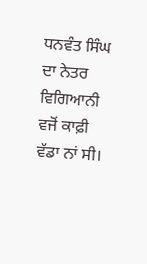ਧਨਵੰਤ ਸਿੰਘ ਦਾ ਨੇਤਰ ਵਿਗਿਆਨੀ ਵਜੋਂ ਕਾਫ਼ੀ ਵੱਡਾ ਨਾਂ ਸੀ।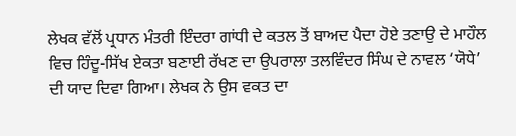ਲੇਖਕ ਵੱਲੋਂ ਪ੍ਰਧਾਨ ਮੰਤਰੀ ਇੰਦਰਾ ਗਾਂਧੀ ਦੇ ਕਤਲ ਤੋਂ ਬਾਅਦ ਪੈਦਾ ਹੋਏ ਤਣਾਉ ਦੇ ਮਾਹੌਲ ਵਿਚ ਹਿੰਦੂ-ਸਿੱਖ ਏਕਤਾ ਬਣਾਈ ਰੱਖਣ ਦਾ ਉਪਰਾਲਾ ਤਲਵਿੰਦਰ ਸਿੰਘ ਦੇ ਨਾਵਲ ‘ਯੋਧੇ’ ਦੀ ਯਾਦ ਦਿਵਾ ਗਿਆ। ਲੇਖਕ ਨੇ ਉਸ ਵਕਤ ਦਾ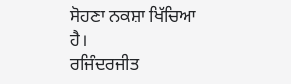ਸੋਹਣਾ ਨਕਸ਼ਾ ਖਿੱਚਿਆ ਹੈ।
ਰਜਿੰਦਰਜੀਤ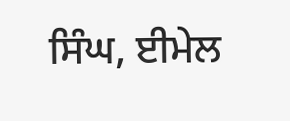ਸਿੰਘ, ਈਮੇਲ